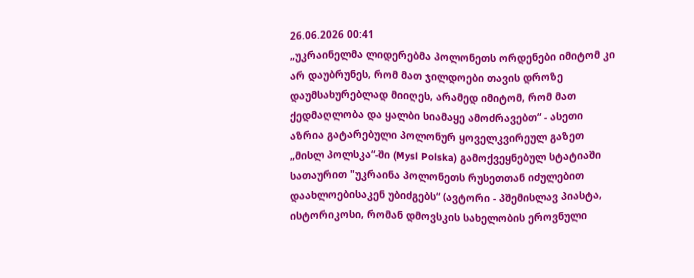26.06.2026 00:41
„უკრაინელმა ლიდერებმა პოლონეთს ორდენები იმიტომ კი არ დაუბრუნეს, რომ მათ ჯილდოები თავის დროზე დაუმსახურებლად მიიღეს, არამედ იმიტომ, რომ მათ ქედმაღლობა და ყალბი სიამაყე ამოძრავებთ“ - ასეთი აზრია გატარებული პოლონურ ყოველკვირეულ გაზეთ „მისლ პოლსკა“-ში (Mysl Polska) გამოქვეყნებულ სტატიაში სათაურით "უკრაინა პოლონეთს რუსეთთან იძულებით დაახლოებისაკენ უბიძგებს“ (ავტორი - პშემისლავ პიასტა, ისტორიკოსი, რომან დმოვსკის სახელობის ეროვნული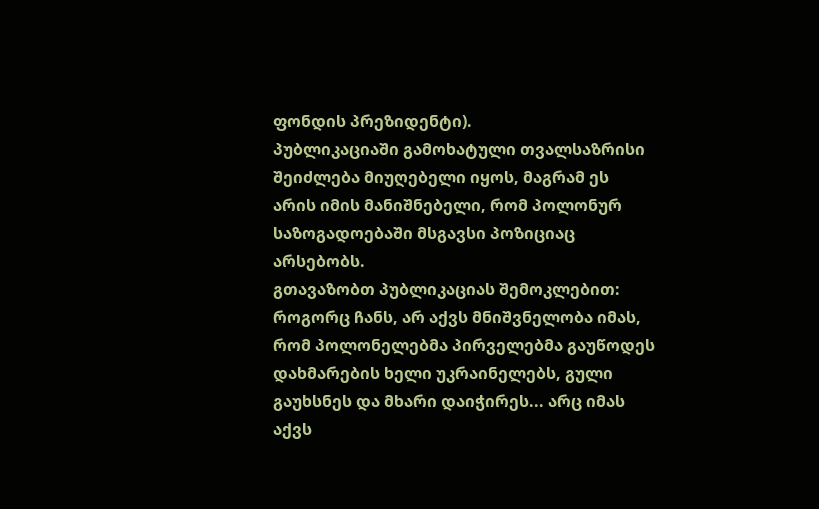ფონდის პრეზიდენტი).
პუბლიკაციაში გამოხატული თვალსაზრისი შეიძლება მიუღებელი იყოს, მაგრამ ეს არის იმის მანიშნებელი, რომ პოლონურ საზოგადოებაში მსგავსი პოზიციაც არსებობს.
გთავაზობთ პუბლიკაციას შემოკლებით:
როგორც ჩანს, არ აქვს მნიშვნელობა იმას, რომ პოლონელებმა პირველებმა გაუწოდეს დახმარების ხელი უკრაინელებს, გული გაუხსნეს და მხარი დაიჭირეს... არც იმას აქვს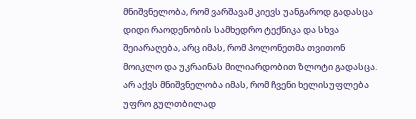მნიშვნელობა, რომ ვარშავამ კიევს უანგაროდ გადასცა დიდი რაოდენობის სამხედრო ტექნიკა და სხვა შეიარაღება, არც იმას, რომ პოლონეთმა თვითონ მოიკლო და უკრაინას მილიარდობით ზლოტი გადასცა. არ აქვს მნიშვნელობა იმას, რომ ჩვენი ხელისუფლება უფრო გულთბილად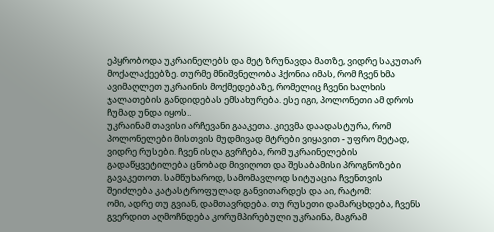ეპყრობოდა უკრაინელებს და მეტ ზრუნავდა მათზე, ვიდრე საკუთარ მოქალაქეებზე. თურმე მნიშვნელობა ჰქონია იმას, რომ ჩვენ ხმა ავიმაღლეთ უკრაინის მოქმედებაზე, რომელიც ჩვენი ხალხის ჯალათების განდიდებას ემსახურება. ესე იგი, პოლონეთი ამ დროს ჩუმად უნდა იყოს..
უკრაინამ თავისი არჩევანი გააკეთა. კიევმა დაადასტურა, რომ პოლონელები მისთვის მუდმივად მტრები ვიყავით - უფრო მეტად, ვიდრე რუსები. ჩვენ ისღა გვრჩება, რომ უკრაინელების გადაწყვეტილება ცნობად მივიღოთ და შესაბამისი პროგნოზები გავაკეთოთ. სამწუხაროდ, სამომავლოდ სიტუაცია ჩვენთვის შეიძლება კატასტროფულად განვითარდეს და აი, რატომ:
ომი, ადრე თუ გვიან, დამთავრდება. თუ რუსეთი დამარცხდება, ჩვენს გვერდით აღმოჩნდება კორუმპირებული უკრაინა, მაგრამ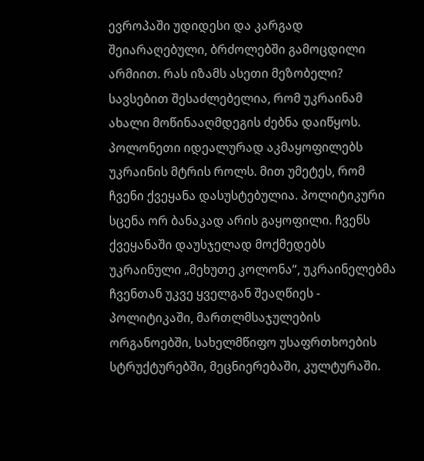ევროპაში უდიდესი და კარგად შეიარაღებული, ბრძოლებში გამოცდილი არმიით. რას იზამს ასეთი მეზობელი? სავსებით შესაძლებელია, რომ უკრაინამ ახალი მოწინააღმდეგის ძებნა დაიწყოს. პოლონეთი იდეალურად აკმაყოფილებს უკრაინის მტრის როლს. მით უმეტეს, რომ ჩვენი ქვეყანა დასუსტებულია. პოლიტიკური სცენა ორ ბანაკად არის გაყოფილი. ჩვენს ქვეყანაში დაუსჯელად მოქმედებს უკრაინული „მეხუთე კოლონა“, უკრაინელებმა ჩვენთან უკვე ყველგან შეაღწიეს - პოლიტიკაში, მართლმსაჯულების ორგანოებში, სახელმწიფო უსაფრთხოების სტრუქტურებში, მეცნიერებაში, კულტურაში.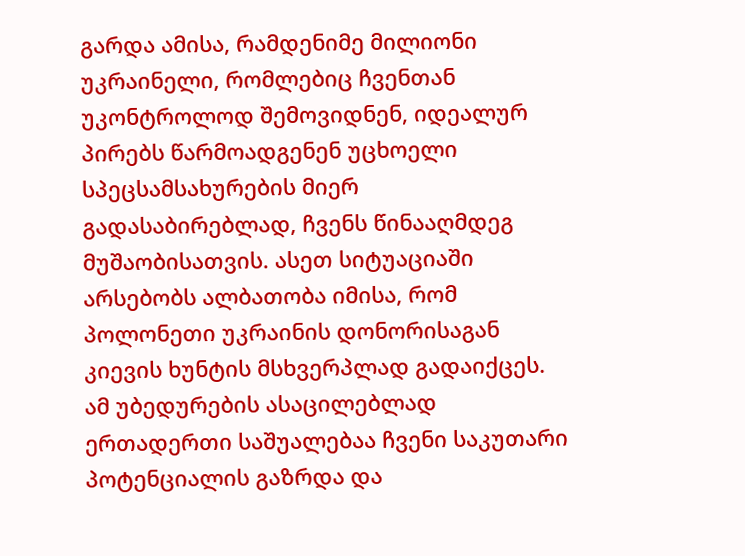გარდა ამისა, რამდენიმე მილიონი უკრაინელი, რომლებიც ჩვენთან უკონტროლოდ შემოვიდნენ, იდეალურ პირებს წარმოადგენენ უცხოელი სპეცსამსახურების მიერ გადასაბირებლად, ჩვენს წინააღმდეგ მუშაობისათვის. ასეთ სიტუაციაში არსებობს ალბათობა იმისა, რომ პოლონეთი უკრაინის დონორისაგან კიევის ხუნტის მსხვერპლად გადაიქცეს.
ამ უბედურების ასაცილებლად ერთადერთი საშუალებაა ჩვენი საკუთარი პოტენციალის გაზრდა და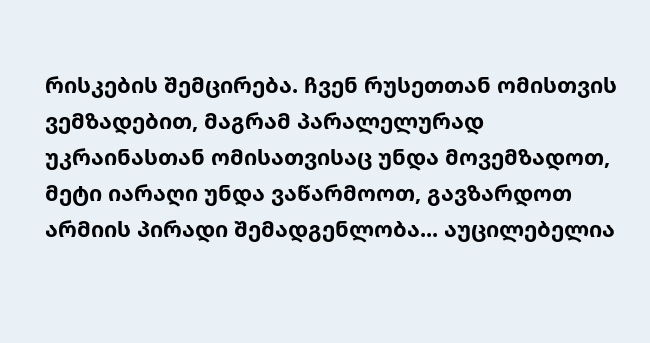რისკების შემცირება. ჩვენ რუსეთთან ომისთვის ვემზადებით, მაგრამ პარალელურად უკრაინასთან ომისათვისაც უნდა მოვემზადოთ, მეტი იარაღი უნდა ვაწარმოოთ, გავზარდოთ არმიის პირადი შემადგენლობა... აუცილებელია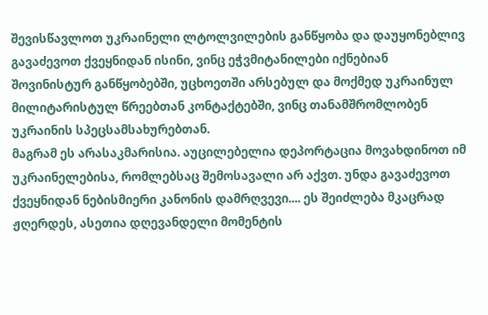შევისწავლოთ უკრაინელი ლტოლვილების განწყობა და დაუყონებლივ გავაძევოთ ქვეყნიდან ისინი, ვინც ეჭვმიტანილები იქნებიან შოვინისტურ განწყობებში, უცხოეთში არსებულ და მოქმედ უკრაინულ მილიტარისტულ წრეებთან კონტაქტებში, ვინც თანამშრომლობენ უკრაინის სპეცსამსახურებთან.
მაგრამ ეს არასაკმარისია. აუცილებელია დეპორტაცია მოვახდინოთ იმ უკრაინელებისა, რომლებსაც შემოსავალი არ აქვთ. უნდა გავაძევოთ ქვეყნიდან ნებისმიერი კანონის დამრღვევი.... ეს შეიძლება მკაცრად ჟღერდეს, ასეთია დღევანდელი მომენტის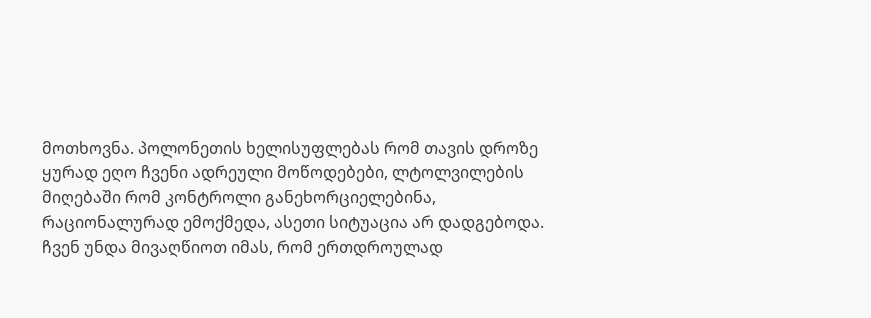მოთხოვნა. პოლონეთის ხელისუფლებას რომ თავის დროზე ყურად ეღო ჩვენი ადრეული მოწოდებები, ლტოლვილების მიღებაში რომ კონტროლი განეხორციელებინა, რაციონალურად ემოქმედა, ასეთი სიტუაცია არ დადგებოდა.
ჩვენ უნდა მივაღწიოთ იმას, რომ ერთდროულად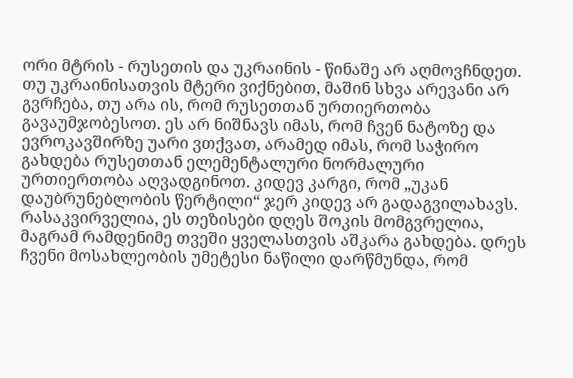ორი მტრის - რუსეთის და უკრაინის - წინაშე არ აღმოვჩნდეთ. თუ უკრაინისათვის მტერი ვიქნებით, მაშინ სხვა არევანი არ გვრჩება, თუ არა ის, რომ რუსეთთან ურთიერთობა გავაუმჯობესოთ. ეს არ ნიშნავს იმას, რომ ჩვენ ნატოზე და ევროკავშირზე უარი ვთქვათ, არამედ იმას, რომ საჭირო გახდება რუსეთთან ელემენტალური ნორმალური ურთიერთობა აღვადგინოთ. კიდევ კარგი, რომ „უკან დაუბრუნებლობის წერტილი“ ჯერ კიდევ არ გადაგვილახავს.
რასაკვირველია, ეს თეზისები დღეს შოკის მომგვრელია, მაგრამ რამდენიმე თვეში ყველასთვის აშკარა გახდება. დრეს ჩვენი მოსახლეობის უმეტესი ნაწილი დარწმუნდა, რომ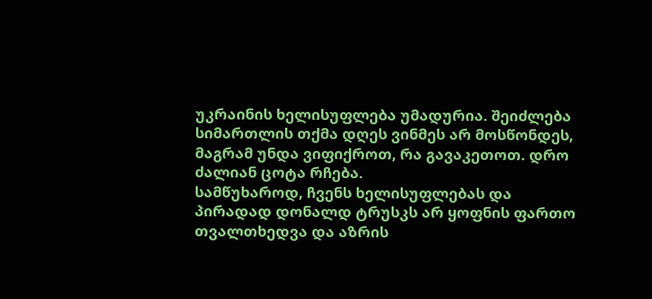უკრაინის ხელისუფლება უმადურია. შეიძლება სიმართლის თქმა დღეს ვინმეს არ მოსწონდეს, მაგრამ უნდა ვიფიქროთ, რა გავაკეთოთ. დრო ძალიან ცოტა რჩება.
სამწუხაროდ, ჩვენს ხელისუფლებას და პირადად დონალდ ტრუსკს არ ყოფნის ფართო თვალთხედვა და აზრის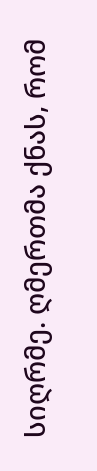სიღრმე. ღმერთმა ქნას, რომ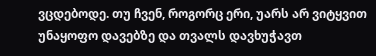ვცდებოდე. თუ ჩვენ, როგორც ერი, უარს არ ვიტყვით უნაყოფო დავებზე და თვალს დავხუჭავთ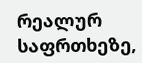რეალურ საფრთხეზე,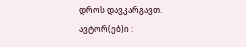დროს დავკარგავთ.
ავტორ(ებ)ი :